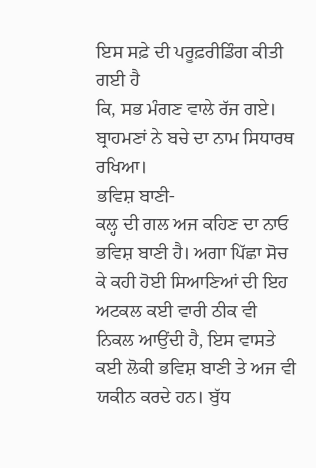ਇਸ ਸਫ਼ੇ ਦੀ ਪਰੂਫ਼ਰੀਡਿੰਗ ਕੀਤੀ ਗਈ ਹੈ
ਕਿ, ਸਭ ਮੰਗਣ ਵਾਲੇ ਰੱਜ ਗਏ। ਬ੍ਰਾਹਮਣਾਂ ਨੇ ਬਚੇ ਦਾ ਨਾਮ ਸਿਧਾਰਥ ਰਖਿਆ।
ਭਵਿਸ਼ ਬਾਣੀ-
ਕਲ੍ਹ ਦੀ ਗਲ ਅਜ ਕਹਿਣ ਦਾ ਨਾਓ ਭਵਿਸ਼ ਬਾਣੀ ਹੈ। ਅਗਾ ਪਿੱਛਾ ਸੋਚ ਕੇ ਕਹੀ ਹੋਈ ਸਿਆਣਿਆਂ ਦੀ ਇਹ ਅਟਕਲ ਕਈ ਵਾਰੀ ਠੀਕ ਵੀ ਨਿਕਲ ਆਉਂਦੀ ਹੈ, ਇਸ ਵਾਸਤੇ ਕਈ ਲੋਕੀ ਭਵਿਸ਼ ਬਾਣੀ ਤੇ ਅਜ ਵੀ ਯਕੀਨ ਕਰਦੇ ਹਨ। ਬੁੱਧ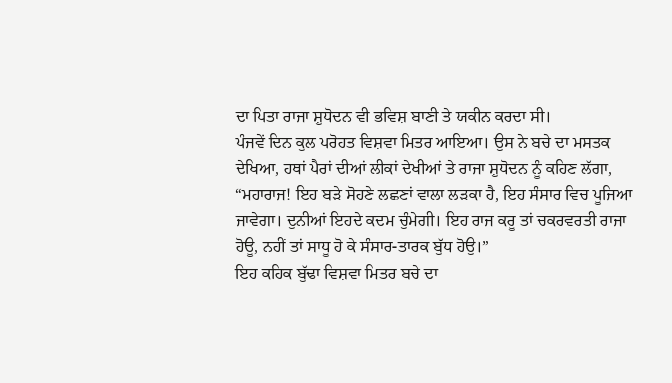ਦਾ ਪਿਤਾ ਰਾਜਾ ਸ਼ੁਧੋਦਨ ਵੀ ਭਵਿਸ਼ ਬਾਣੀ ਤੇ ਯਕੀਨ ਕਰਦਾ ਸੀ।
ਪੰਜਵੇਂ ਦਿਨ ਕੁਲ ਪਰੋਹਤ ਵਿਸ਼ਵਾ ਮਿਤਰ ਆਇਆ। ਉਸ ਨੇ ਬਚੇ ਦਾ ਮਸਤਕ ਦੇਖਿਆ, ਹਥਾਂ ਪੈਰਾਂ ਦੀਆਂ ਲੀਕਾਂ ਦੇਖੀਆਂ ਤੇ ਰਾਜਾ ਸ਼ੁਧੋਦਨ ਨੂੰ ਕਹਿਣ ਲੱਗਾ, “ਮਹਾਰਾਜ! ਇਹ ਬੜੇ ਸੋਹਣੇ ਲਛਣਾਂ ਵਾਲਾ ਲੜਕਾ ਹੈ, ਇਹ ਸੰਸਾਰ ਵਿਚ ਪੂਜਿਆ ਜਾਵੇਗਾ। ਦੁਨੀਆਂ ਇਹਦੇ ਕਦਮ ਚੁੰਮੇਗੀ। ਇਹ ਰਾਜ ਕਰੂ ਤਾਂ ਚਕਰਵਰਤੀ ਰਾਜਾ ਹੋਊ, ਨਹੀਂ ਤਾਂ ਸਾਧੂ ਹੋ ਕੇ ਸੰਸਾਰ-ਤਾਰਕ ਬੁੱਧ ਹੋਉ।”
ਇਹ ਕਹਿਕ ਬੁੱਢਾ ਵਿਸ਼ਵਾ ਮਿਤਰ ਬਚੇ ਦਾ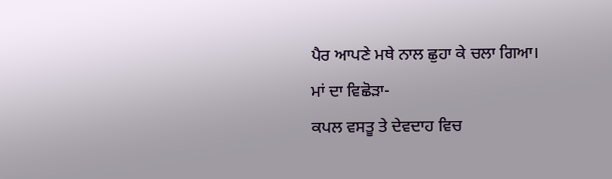ਪੈਰ ਆਪਣੇ ਮਥੇ ਨਾਲ ਛੁਹਾ ਕੇ ਚਲਾ ਗਿਆ।
ਮਾਂ ਦਾ ਵਿਛੋੜਾ-
ਕਪਲ ਵਸਤੂ ਤੇ ਦੇਵਦਾਹ ਵਿਚ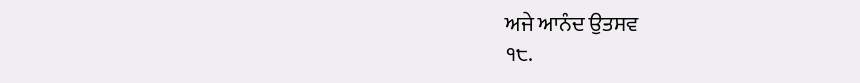ਅਜੇ ਆਨੰਦ ਉਤਸਵ
੧੮.